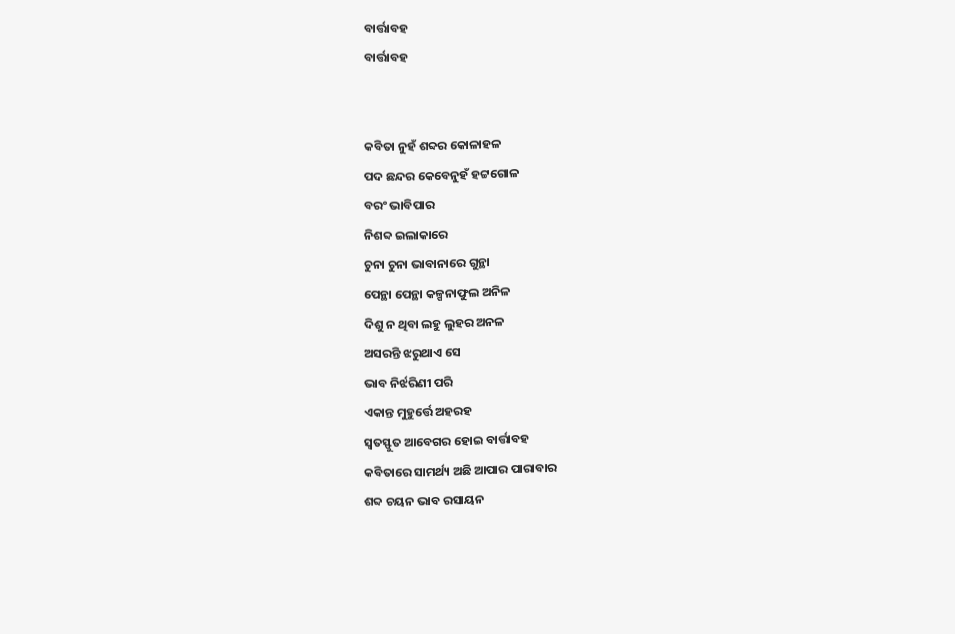ବାର୍ତ୍ତାବହ
ବାର୍ତ୍ତାବହ


କବିତା ନୁହଁ ଶବ୍ଦର କୋଳାହଳ
ପଦ ଛନ୍ଦର କେବେନୁହଁ ହଟ୍ଟଗୋଳ
ବରଂ ଭାବିପାର
ନିଶବ୍ଦ ଇଲାକାରେ
ଚୁନା ଚୁନା ଭାବାନାରେ ଗୁନ୍ଥା
ପେନ୍ଥା ପେନ୍ଥା କଳ୍ପନାଫୁଲ ଅନିଳ
ଦିଶୁ ନ ଥିବା ଲହୁ ଲୁହର ଅନଳ
ଅସରନ୍ତି ଝରୁଥାଏ ସେ
ଭାବ ନିର୍ଝରିଣୀ ପରି
ଏକାନ୍ତ ମୁହୁର୍ତ୍ତେ ଅହରହ
ସ୍ଵତସ୍ଫୁତ ଆବେଗର ହୋଇ ବାର୍ତ୍ତାବହ
କବିତାରେ ସାମର୍ଥ୍ୟ ଅଛି ଆପାର ପାରାବାର
ଶବ୍ଦ ଚୟନ ଭାବ ରସାୟନ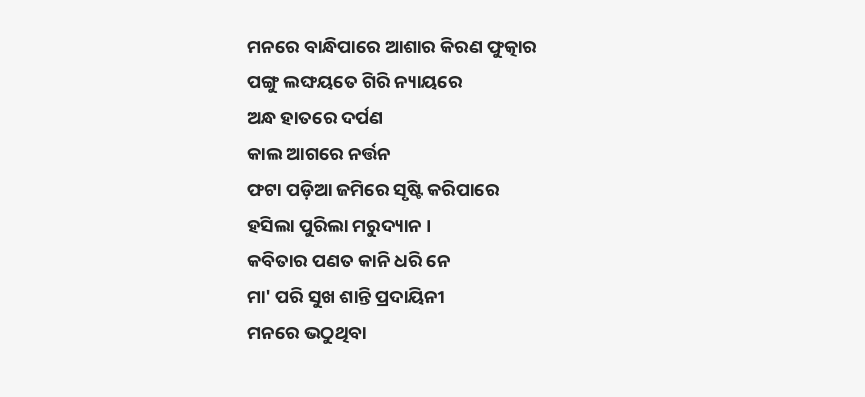ମନରେ ବାନ୍ଧିପାରେ ଆଶାର କିରଣ ଫୁତ୍କାର
ପଙ୍ଗୁ ଲଙ୍ଘୟତେ ଗିରି ନ୍ୟାୟରେ
ଅନ୍ଧ ହାତରେ ଦର୍ପଣ
କାଲ ଆଗରେ ନର୍ତ୍ତନ
ଫଟା ପଡ଼ିଆ ଜମିରେ ସୃଷ୍ଟି କରିପାରେ
ହସିଲା ପୁରିଲା ମରୁଦ୍ୟାନ ।
କବିତାର ପଣତ କାନି ଧରି ନେ
ମା' ପରି ସୁଖ ଶାନ୍ତି ପ୍ରଦାୟିନୀ
ମନରେ ଭଠୁଥିବା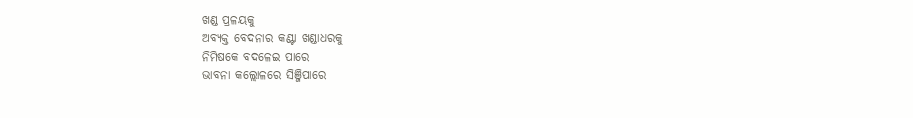ଖଣ୍ଡ ପ୍ରଳୟକୁ
ଅବ୍ୟକ୍ତ ବେଦନାର କଣ୍ଟା ଖଣ୍ଡାଧରକୁ
ନିମିଷକେ ବଦଳେଇ ପାରେ
ଭାବନା କଲ୍ଲୋଳରେ ସିଞ୍ଜିପାରେ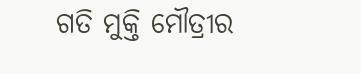ଗତି ମୁକ୍ତି ମୌତ୍ରୀର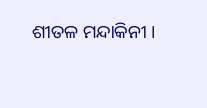ଶୀତଳ ମନ୍ଦାକିନୀ ।